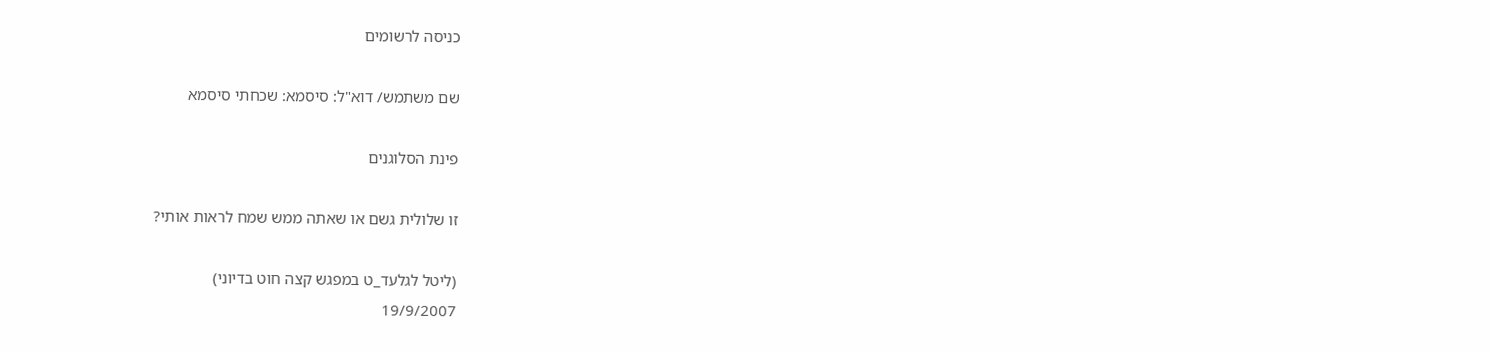כניסה לרשומים

שם משתמש/ דוא"ל: סיסמא: שכחתי סיסמא

פינת הסלוגנים

זו שלולית גשם או שאתה ממש שמח לראות אותי?

(ליטל לגלעד_ט במפגש קצה חוט בדיוני)
19/9/2007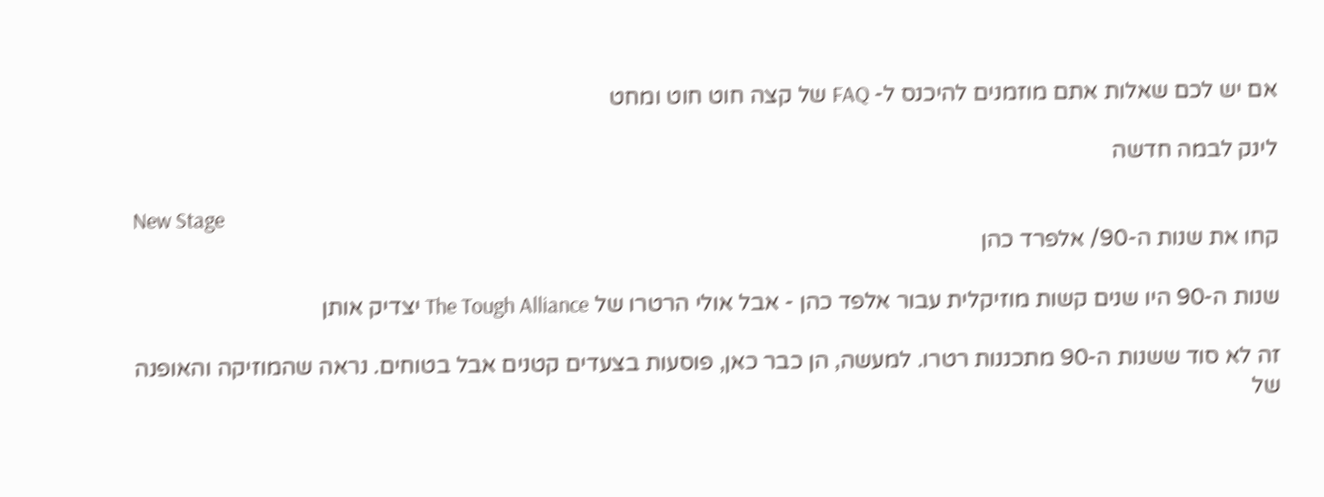אם יש לכם שאלות אתם מוזמנים להיכנס ל- FAQ של קצה חוט חוט ומחט

לינק לבמה חדשה

New Stage
קחו את שנות ה-90/ אלפרד כהן

שנות ה-90 היו שנים קשות מוזיקלית עבור אלפד כהן - אבל אולי הרטרו של The Tough Alliance יצדיק אותן

זה לא סוד ששנות ה-90 מתכננות רטרו. למעשה, הן כבר כאן, פוסעות בצעדים קטנים אבל בטוחים. נראה שהמוזיקה והאופנה של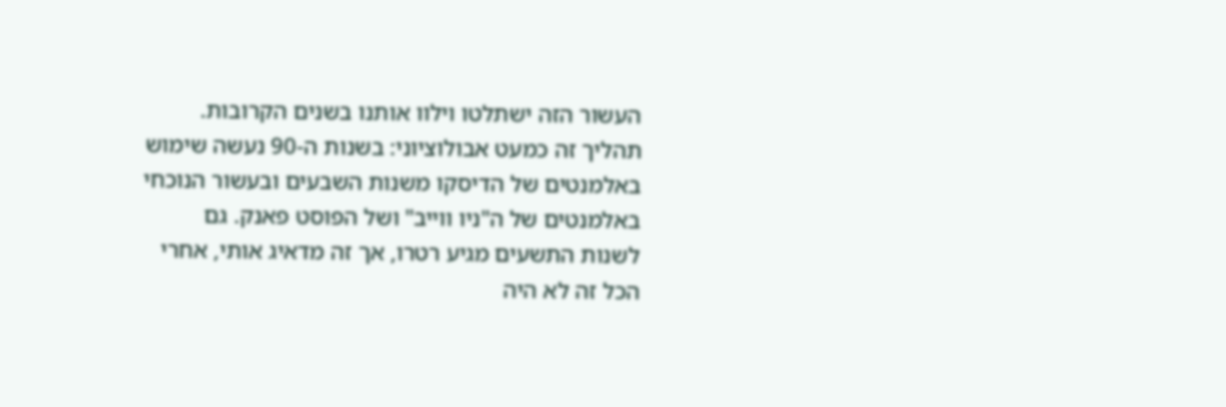העשור הזה ישתלטו וילוו אותנו בשנים הקרובות. תהליך זה כמעט אבולוציוני: בשנות ה-90 נעשה שימוש באלמנטים של הדיסקו משנות השבעים ובעשור הנוכחי באלמנטים של ה"ניו ווייב" ושל הפוסט פאנק. גם לשנות התשעים מגיע רטרו, אך זה מדאיג אותי, אחרי הכל זה לא היה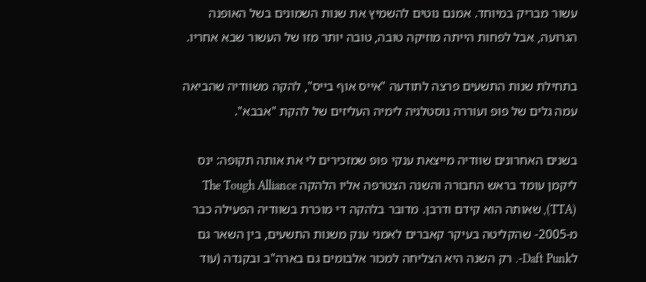עשור מבריק במיוחד. אמנם נוטים להשמיץ את שנות השמונים בשל האופנה הגרועה, אבל לפחות הייתה מוזיקה טובה, טובה יותר מזו של העשור שבא אחריו.

בתחילת שנות התשעים פרצה לתודעה "אייס אוף בייס", להקה משוודיה שהביאה עמה גלים של פופ ועוררה נוסטלגיה לימיה העליזים של להקת "אבבא".

בשנים האחרונים שוודיה מייצאת ענקי פופ שמזכירים לי את אותה תקופה: ינס ליקמן עומד בראש החבורה והשנה הצטרפה אליו הלהקה The Tough Alliance (TTA), שאותה הוא קידם ודרבן. מדובר בלהקה די מוכרת בשוודיה הפעילה כבר מ-2005- שהקליטה בעיקר קאברים לאמני ענק משנות התשעים, בין השאר גם לDaft Punk-. רק השנה היא הצליחה למכור אלבומים גם בארה"ב ובקנדה (עוד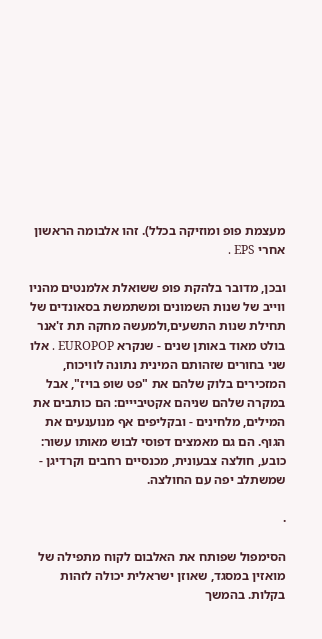מעצמת פופ ומוזיקה בכלל). זהו אלבומה הראשון אחרי EPS .

ובכן, מדובר בלהקת פופ ששואלת אלמנטים מהניו ווייב של שנות השמונים ומשתמשת בסאונדים של תחילת שנות התשעים,ולמעשה מחקה תת ז'אנר בולט מאוד באותן שנים - שנקרא EUROPOP . אלו שני בחורים שזהותם המינית נתונה לוויכוח, המזכירים בלוק שלהם את "פט שופ בויז", אבל במקרה שלהם שניהם אקטיבייים: הם כותבים את המילים, מלחינים - ובקליפים אף מנוענעים את הגוף. הם גם מאמצים דפוסי לבוש מאותו עשור: כובע, חולצה צבעונית, מכנסיים רחבים וקרדיגן - שמשתלב יפה עם החולצה.

.

הסימפול שפותח את האלבום לקוח מתפילה של מואזין במסגד, שאוזן ישראלית יכולה לזהות בקלות. בהמשך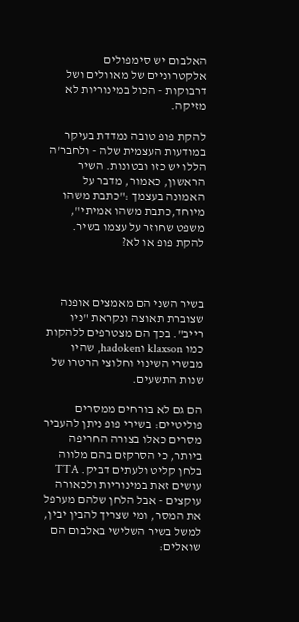האלבום יש סימפולים אלקטרוניים של מאוולים ושל דרבוקות - הכול במינוריות לא מזיקה.

להקת פופ טובה נמדדת בעיקר במודעות העצמית שלה - ולחבר'ה הללו יש כזו ובטונות. השיר הראשון, כאמור, מדבר על האמונה בעצמך :"כתבת משהו מיוחד,כתבת משהו אמיתי", משפט שחוזר על עצמו בשיר. להקת פופ או לא?



בשיר השני הם מאמצים אופנה שצוברת תאוצה ונקראת "ניו רייב". בכך הם מצטרפים ללהקות כמו klaxson וhadoken, שהיו מבשרי השינוי וחלוצי הרטרו של שנות התשעים.

הם גם לא בורחים ממסרים פוליטיים: בשירי פופ ניתן להעביר מסרים כאלו בצורה החריפה ביותר, כי הסרקזם בהם מלווה בלחן קליט ולעתים דביק. TTA עושים זאת במינוריות ולכאורה עוקצים - אבל הלחן שלהם מערפל את המסר, ומי שצריך להבין יבין, למשל בשיר השלישי באלבום הם שואלים: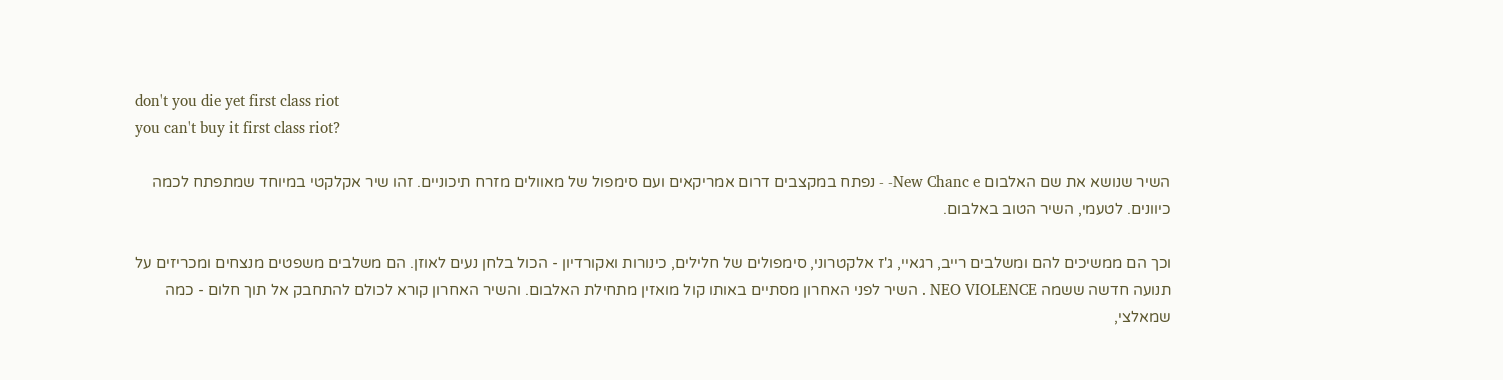don't you die yet first class riot
you can't buy it first class riot?

השיר שנושא את שם האלבום New Chanc e- - נפתח במקצבים דרום אמריקאים ועם סימפול של מאוולים מזרח תיכוניים. זהו שיר אקלקטי במיוחד שמתפתח לכמה כיוונים. לטעמי, השיר הטוב באלבום.

וכך הם ממשיכים להם ומשלבים רייב, רגאיי, ג'ז אלקטרוני, סימפולים של חלילים, כינורות ואקורדיון - הכול בלחן נעים לאוזן. הם משלבים משפטים מנצחים ומכריזים על תנועה חדשה ששמה NEO VIOLENCE . השיר לפני האחרון מסתיים באותו קול מואזין מתחילת האלבום. והשיר האחרון קורא לכולם להתחבק אל תוך חלום - כמה שמאלצי,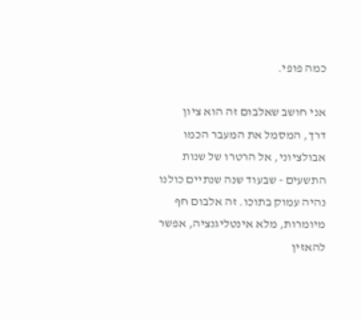כמה פופי.

אני חושב שאלבום זה הוא ציון דרך, המסמל את המעבר הכמו אבולציוני, אל הרטרו של שנות התשעים - שבעוד שנה שנתיים כולנו נהיה עמוק בתוכו. זה אלבום חף מיומרות, מלא אינטליגנציה, אפשר להאזין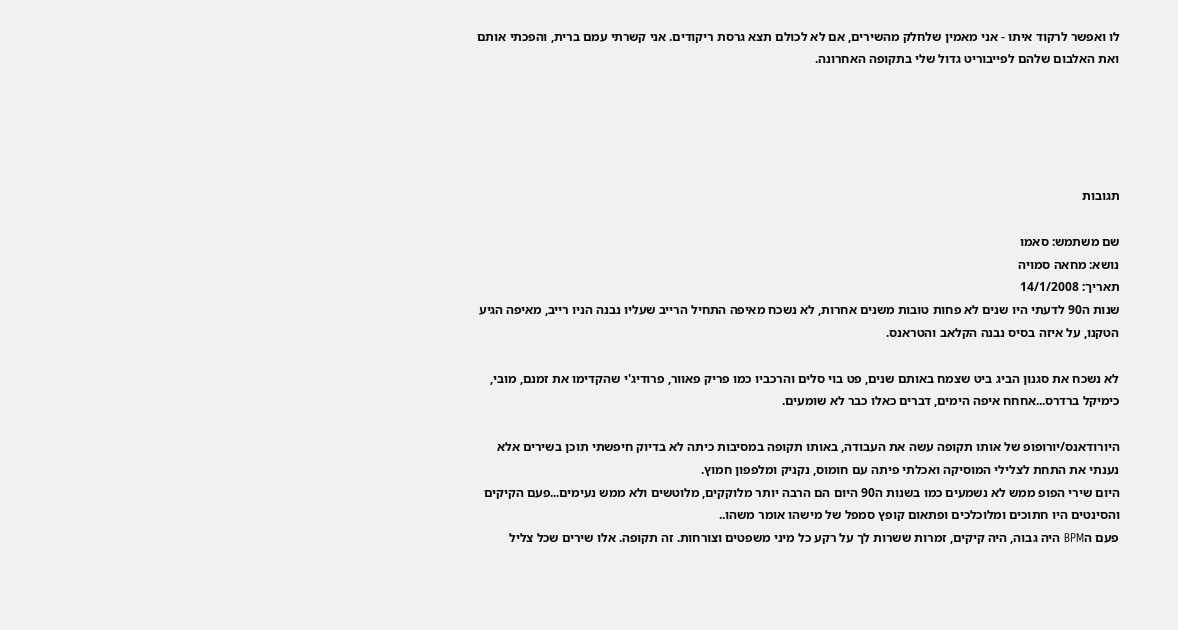לו ואפשר לרקוד איתו - אני מאמין שלחלק מהשירים, אם לא לכולם תצא גרסת ריקודים. אני קשרתי עמם ברית, והפכתי אותם ואת האלבום שלהם לפייבוריט גדול שלי בתקופה האחרונה.





תגובות

שם משתמש: סאמו
נושא: מחאה סמויה
תאריך: 14/1/2008
שנות ה90 לדעתי היו שנים לא פחות טובות משנים אחרות, לא נשכח מאיפה התחיל הרייב שעליו נבנה הניו רייב, מאיפה הגיע הטקנו, על איזה בסיס נבנה הקלאב והטראנס.

לא נשכח את סגנון הביג ביט שצמח באותם שנים, פט בוי סלים והרכביו כמו פריק פאוור, פרודיג'י שהקדימו את זמנם, מובי, כימיקל ברדרס...אחחח איפה הימים, דברים כאלו כבר לא שומעים.

היורודאנס/יורופופ של אותו תקופה עשה את העבודה, באותו תקופה במסיבות כיתה לא בדיוק חיפשתי תוכן בשירים אלא נענתי את התחת לצלילי המוסיקה ואכלתי פיתה עם חומוס, נקניק ומלפפון חמוץ.
היום שירי הפופ ממש לא נשמעים כמו בשנות ה90 היום הם הרבה יותר מלוקקים, מלוטשים ולא ממש נעימים...פעם הקיקים והסינטים היו חתוכים ומלוכלכים ופתאום קופץ סמפל של מישהו אומר משהו..
פעם הBPM היה גבוה, היה קיקים, זמרות ששרות לך על רקע כל מיני משפטים וצורחות. זה תקופה. אלו שירים שכל צליל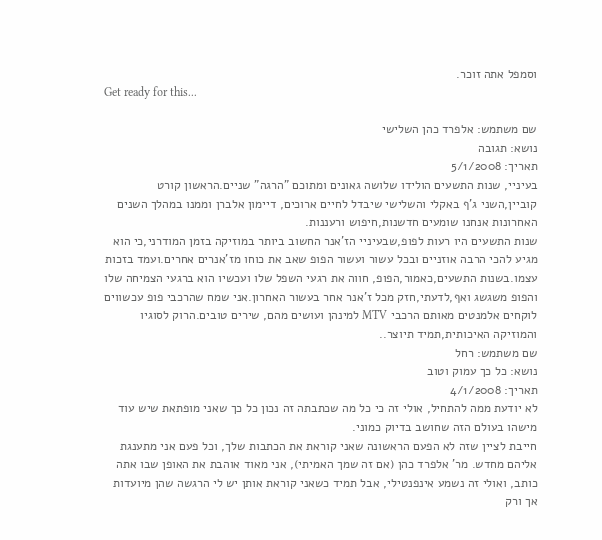וסמפל אתה זוכר.
Get ready for this...

שם משתמש: אלפרד כהן השלישי
נושא: תגובה
תאריך: 5/1/2008
בעיניי, שנות התשעים הולידו שלושה גאונים ומתוכם "הרגה" שניים.הראשון קורט קוביין,השני ג'ף באקלי והשלישי שיבדל לחיים ארוכים, דיימון אלברן וממנו במהלך השנים האחרונות אנחנו שומעים חדשנות,חיפוש ורעננות.
שנות התשעים היו רעות לפופ,שבעיניי הז'אנר החשוב ביותר במוזיקה בזמן המודרני,כי הוא מגיע להכי הרבה אוזניים ובכל עשור ועשור הפופ שאב את כוחו מז'אנרים אחרים.ועמד בזכות עצמו.בשנות התשעים,כאמור,הפופ, חווה את רגעי השפל שלו ועכשיו הוא ברגעי הצמיחה שלו והפופ משגשג ואף,לדעתי,חזק מכל ז'אנר אחר בעשור האחרון.אני שמח שהרכבי פופ עכשווים לוקחים אלמנטים מאותם הרכבי MTV למינהן ועושים מהם, שירים טובים.הרוק לסוגיו והמוזיקה האיכותית,תמיד תיוצר..
שם משתמש: רחל
נושא: כל כך עמוק וטוב
תאריך: 4/1/2008
לא יודעת ממה להתחיל, אולי זה כי כל מה שכתבתה זה נכון כל כך שאני מופתאת שיש עוד מישהו בעולם הזה שחושב בדיוק כמוני.
חייבת לציין שזה לא הפעם הראשונה שאני קוראת את הכתבות שלך, וכל פעם אני מתענגת אליהם מחדש. מר' אלפרד כהן (אם זה שמך האמיתי), אני מאוד אוהבת את האופן שבו אתה כותב, ואולי זה נשמע אינפנטילי, אבל תמיד כשאני קוראת אותן יש לי הרגשה שהן מיועדות אך ורק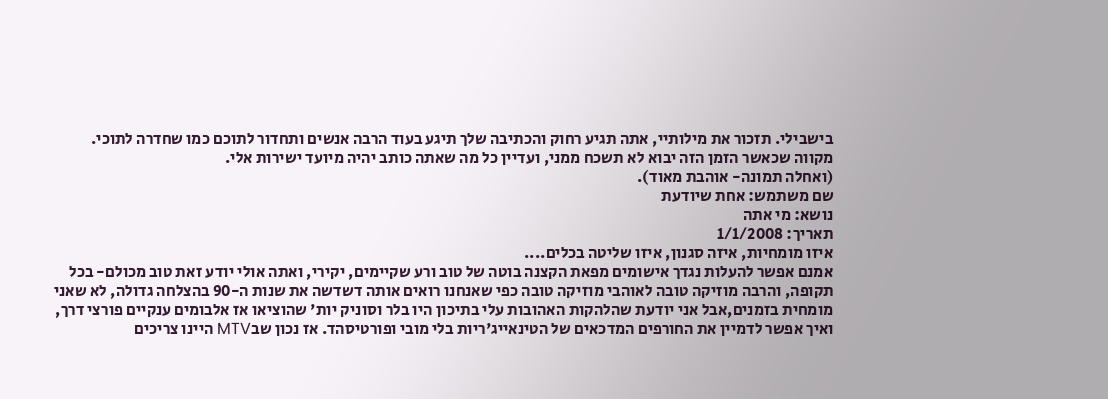בישבילי. תזכור את מילותיי, אתה תגיע רחוק והכתיבה שלך תיגע בעוד הרבה אנשים ותחדור לתוכם כמו שחדרה לתוכי.
מקווה שכאשר הזמן הזה יבוא לא תשכח ממני, ועדיין כל מה שאתה כותב יהיה מיועד ישירות אלי.
(ואחלה תמונה- אוהבת מאוד).
שם משתמש: אחת שיודעת
נושא: מי אתה
תאריך: 1/1/2008
איזו מומחיות, איזה סגנון, איזו שליטה בכלים....
אמנם אפשר להעלות נגדך אישומים מפאת הקצנה בוטה של טוב ורע שקיימים, יקירי, ואתה אולי יודע זאת טוב מכולם- בכל תקופה, והרבה מוזיקה טובה לאוהבי מוזיקה טובה כפי שאנחנו רואים אותה דשדשה את שנות ה-90 בהצלחה גדולה, לא שאני מומחית בזמנים,אבל אני יודעת שהלהקות האהובות עלי בתיכון היו בלר וסוניק יות' שהוציאו אז אלבומים ענקיים פורצי דרך, ואיך אפשר לדמיין את החורפים המדכאים של הטינאייג'ריות בלי מובי ופורטיסהד. אז נכון שבMTV היינו צריכים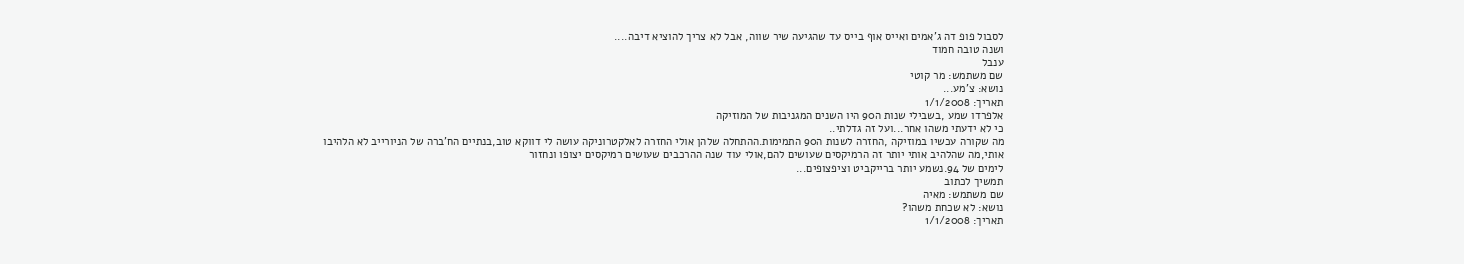לסבול פופ דה ג'אמים ואייס אוף בייס עד שהגיעה שיר שווה, אבל לא צריך להוציא דיבה....
ושנה טובה חמוד
ענבל
שם משתמש: מר קוטי
נושא: צ'מע...
תאריך: 1/1/2008
אלפרדו שמע ,בשבילי שנות ה90 היו השנים המגניבות של המוזיקה
כי לא ידעתי משהו אחר...ועל זה גדלתי..
מה שקורה עכשיו במוזיקה ,החזרה לשנות ה90 התמימות.ההתחלה שלהן אולי החזרה לאלקטרוניקה עושה לי דווקא טוב,בנתיים הח'ברה של הניורייב לא הלהיבו אותי,מה שהלהיב אותי יותר זה הרמיקסים שעושים להם,אולי עוד שנה ההרכבים שעושים רמיקסים יצופו ונחזור
לימים של 94.נשמע יותר ברייקביט וציפצופים...
תמשיך לכתוב
שם משתמש: מאיה
נושא: לא שכחת משהו?
תאריך: 1/1/2008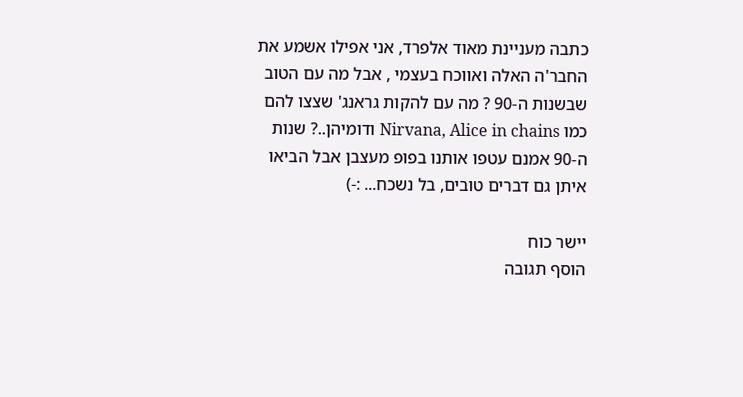כתבה מעניינת מאוד אלפרד, אני אפילו אשמע את החבר'ה האלה ואווכח בעצמי , אבל מה עם הטוב שבשנות ה-90 ? מה עם להקות גראנג' שצצו להם כמו Nirvana, Alice in chains ודומיהן..? שנות ה-90 אמנם עטפו אותנו בפופ מעצבן אבל הביאו איתן גם דברים טובים, בל נשכח... :-)

יישר כוח
הוסף תגובה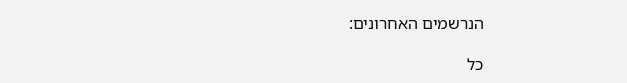הנרשמים האחרונים:

כל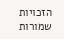הזכויות שמורות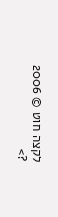לקצה חוט © 2006
?>